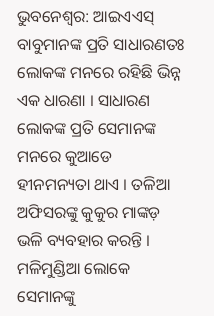ଭୁବନେଶ୍ୱର: ଆଇଏଏସ୍ ବାବୁମାନଙ୍କ ପ୍ରତି ସାଧାରଣତଃ ଲୋକଙ୍କ ମନରେ ରହିଛି ଭିନ୍ନ ଏକ ଧାରଣା । ସାଧାରଣ ଲୋକଙ୍କ ପ୍ରତି ସେମାନଙ୍କ ମନରେ କୁଆଡେ ହୀନମନ୍ୟତା ଥାଏ । ତଳିଆ ଅଫିସରଙ୍କୁ କୁକୁର ମାଙ୍କଡ଼ ଭଳି ବ୍ୟବହାର କରନ୍ତି । ମଳିମୁଣ୍ଡିଆ ଲୋକେ ସେମାନଙ୍କୁ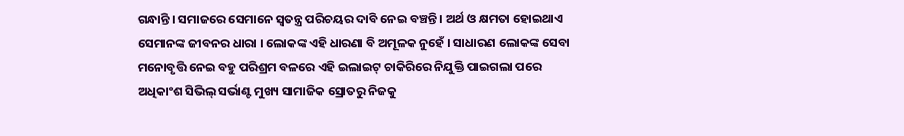ଗନ୍ଧାନ୍ତି । ସମାଜରେ ସେମାନେ ସ୍ୱତନ୍ତ୍ର ପରିଚୟର ଦାବି ନେଇ ବଞ୍ଚନ୍ତି । ଅର୍ଥ ଓ କ୍ଷମତା ହୋଇଥାଏ ସେମାନଙ୍କ ଜୀବନର ଧାରା । ଲୋକଙ୍କ ଏହି ଧାରଣା ବି ଅମୂଳକ ନୁହେଁ । ସାଧାରଣ ଲୋକଙ୍କ ସେବା ମନୋବୃତ୍ତି ନେଇ ବହୁ ପରିଶ୍ରମ ବଳରେ ଏହି ଇଲାଇଟ୍ ଚାକିରିରେ ନିଯୁକ୍ତି ପାଇଗଲା ପରେ ଅଧିକାଂଶ ସିଭିଲ୍ ସର୍ଭାଣ୍ଟ ମୁଖ୍ୟ ସାମାଜିକ ସ୍ରୋତରୁ ନିଜକୁ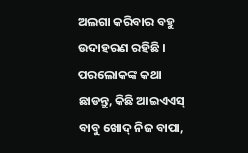ଅଲଗା କରିବାର ବହୁ ଉଦାହରଣ ରହିଛି । ପରଲୋକଙ୍କ କଥା ଛାଡନ୍ତୁ, କିଛି ଆଇଏଏସ୍ ବାବୁ ଖୋଦ୍ ନିଜ ବାପା,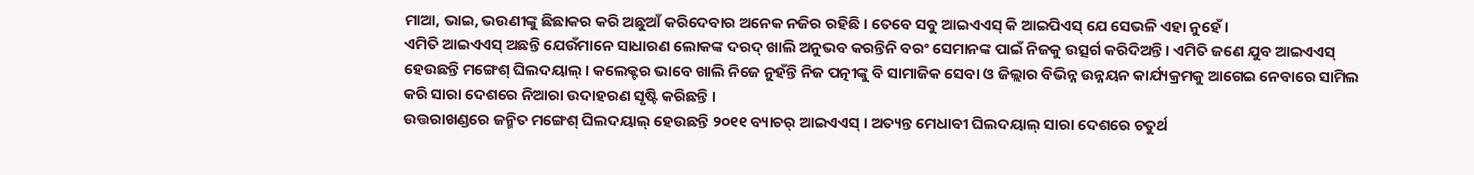ମାଆ, ଭାଇ, ଭଉଣୀଙ୍କୁ ଛିଛାକର କରି ଅଛୁଆଁ କରିଦେବାର ଅନେକ ନଜିର ରହିଛି । ତେବେ ସବୁ ଆଇଏଏସ୍ କି ଆଇପିଏସ୍ ଯେ ସେଭଳି ଏହା ନୁହେଁ ।
ଏମିତି ଆଇଏଏସ୍ ଅଛନ୍ତି ଯେଉଁମାନେ ସାଧାରଣ ଲୋକଙ୍କ ଦରଦ୍ ଖାଲି ଅନୁଭବ କରନ୍ତିନି ବରଂ ସେମାନଙ୍କ ପାଇଁ ନିଜକୁ ଉତ୍ସର୍ଗ କରିଦିଅନ୍ତି । ଏମିତି ଜଣେ ଯୁବ ଆଇଏଏସ୍ ହେଉଛନ୍ତି ମଙ୍ଗେଶ୍ ଘିଲଦୟାଲ୍ । କଲେକ୍ଟର ଭାବେ ଖାଲି ନିଜେ ନୁହଁନ୍ତି ନିଜ ପତ୍ନୀଙ୍କୁ ବି ସାମାଜିକ ସେବା ଓ ଜିଲ୍ଲାର ବିଭିନ୍ନ ଉନ୍ନୟନ କାର୍ଯ୍ୟକ୍ରମକୁ ଆଗେଇ ନେବାରେ ସାମିଲ କରି ସାରା ଦେଶରେ ନିଆରା ଉଦାହରଣ ସୃଷ୍ଟି କରିଛନ୍ତି ।
ଉତ୍ତରାଖଣ୍ଡରେ ଜନ୍ମିତ ମଙ୍ଗେଶ୍ ଘିଲଦୟାଲ୍ ହେଉଛନ୍ତି ୨୦୧୧ ବ୍ୟାଚର୍ ଆଇଏଏସ୍ । ଅତ୍ୟନ୍ତ ମେଧାବୀ ଘିଲଦୟାଲ୍ ସାରା ଦେଶରେ ଚତୁର୍ଥ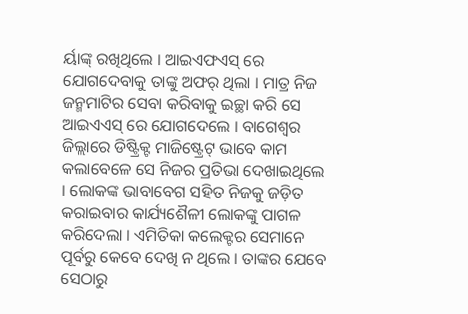ର୍ୟାଙ୍କ୍ ରଖିଥିଲେ । ଆଇଏଫଏସ୍ ରେ ଯୋଗଦେବାକୁ ତାଙ୍କୁ ଅଫର୍ ଥିଲା । ମାତ୍ର ନିଜ ଜନ୍ମମାଟିର ସେବା କରିବାକୁ ଇଚ୍ଛା କରି ସେ ଆଇଏଏସ୍ ରେ ଯୋଗଦେଲେ । ବାଗେଶ୍ୱର ଜିଲ୍ଲାରେ ଡିଷ୍ଟ୍ରିକ୍ଟ ମାଜିଷ୍ଟ୍ରେଟ୍ ଭାବେ କାମ କଲାବେଳେ ସେ ନିଜର ପ୍ରତିଭା ଦେଖାଇଥିଲେ । ଲୋକଙ୍କ ଭାବାବେଗ ସହିତ ନିଜକୁ ଜଡ଼ିତ କରାଇବାର କାର୍ଯ୍ୟଶୈଳୀ ଲୋକଙ୍କୁ ପାଗଳ କରିଦେଲା । ଏମିତିକା କଲେକ୍ଟର ସେମାନେ ପୂର୍ବରୁ କେବେ ଦେଖି ନ ଥିଲେ । ତାଙ୍କର ଯେବେ ସେଠାରୁ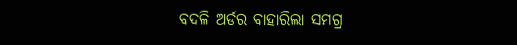ବଦଳି ଅର୍ଡର ବାହାରିଲା ସମଗ୍ର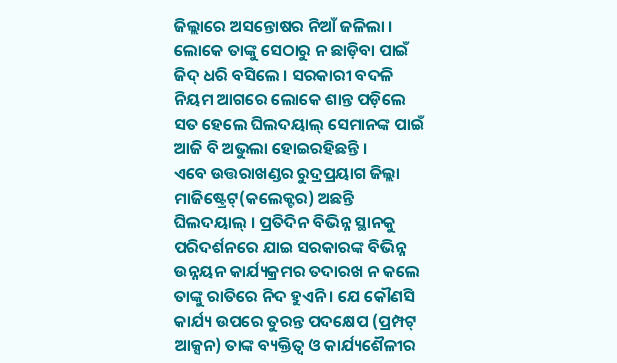ଜିଲ୍ଲାରେ ଅସନ୍ତୋଷର ନିଆଁ ଜଳିଲା । ଲୋକେ ତାଙ୍କୁ ସେଠାରୁ ନ ଛାଡ଼ିବା ପାଇଁ ଜିଦ୍ ଧରି ବସିଲେ । ସରକାରୀ ବଦଳି ନିୟମ ଆଗରେ ଲୋକେ ଶାନ୍ତ ପଡ଼ିଲେ ସତ ହେଲେ ଘିଲଦୟାଲ୍ ସେମାନଙ୍କ ପାଇଁ ଆଜି ବି ଅଭୁଲା ହୋଇରହିଛନ୍ତି ।
ଏବେ ଉତ୍ତରାଖଣ୍ଡର ରୁଦ୍ରପ୍ରୟାଗ ଜିଲ୍ଲା ମାଜିଷ୍ଟ୍ରେଟ୍(କଲେକ୍ଟର) ଅଛନ୍ତି ଘିଲଦୟାଲ୍ । ପ୍ରତିଦିନ ବିଭିନ୍ନ ସ୍ଥାନକୁ ପରିଦର୍ଶନରେ ଯାଇ ସରକାରଙ୍କ ବିଭିନ୍ନ ଉନ୍ନୟନ କାର୍ଯ୍ୟକ୍ରମର ତଦାରଖ ନ କଲେ ତାଙ୍କୁ ରାତିରେ ନିଦ ହୁଏନି । ଯେ କୌଣସି କାର୍ଯ୍ୟ ଉପରେ ତୁରନ୍ତ ପଦକ୍ଷେପ (ପ୍ରମ୍ପଟ୍ ଆକ୍ସନ) ତାଙ୍କ ବ୍ୟକ୍ତିତ୍ୱ ଓ କାର୍ଯ୍ୟଶୈଳୀର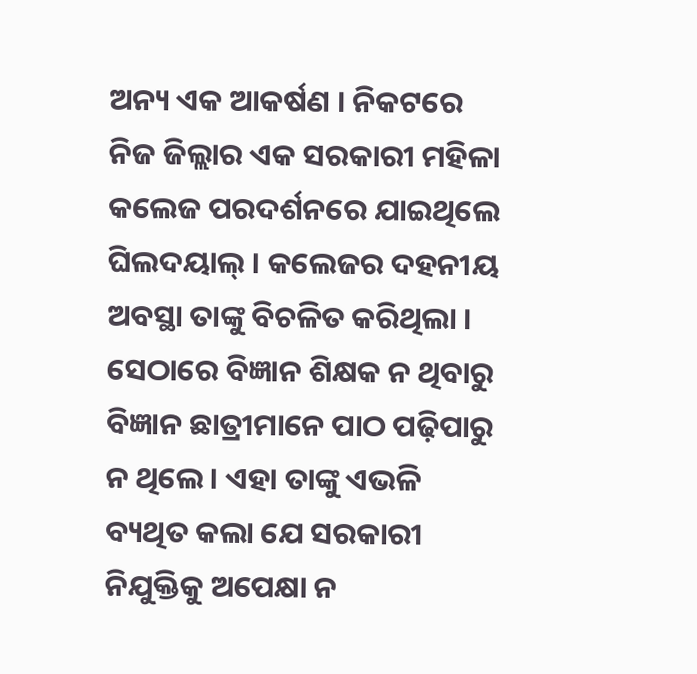ଅନ୍ୟ ଏକ ଆକର୍ଷଣ । ନିକଟରେ ନିଜ ଜିଲ୍ଲାର ଏକ ସରକାରୀ ମହିଳା କଲେଜ ପରଦର୍ଶନରେ ଯାଇଥିଲେ ଘିଲଦୟାଲ୍ । କଲେଜର ଦହନୀୟ ଅବସ୍ଥା ତାଙ୍କୁ ବିଚଳିତ କରିଥିଲା । ସେଠାରେ ବିଜ୍ଞାନ ଶିକ୍ଷକ ନ ଥିବାରୁ ବିଜ୍ଞାନ ଛାତ୍ରୀମାନେ ପାଠ ପଢ଼ିପାରୁ ନ ଥିଲେ । ଏହା ତାଙ୍କୁ ଏଭଳି ବ୍ୟଥିତ କଲା ଯେ ସରକାରୀ ନିଯୁକ୍ତିକୁ ଅପେକ୍ଷା ନ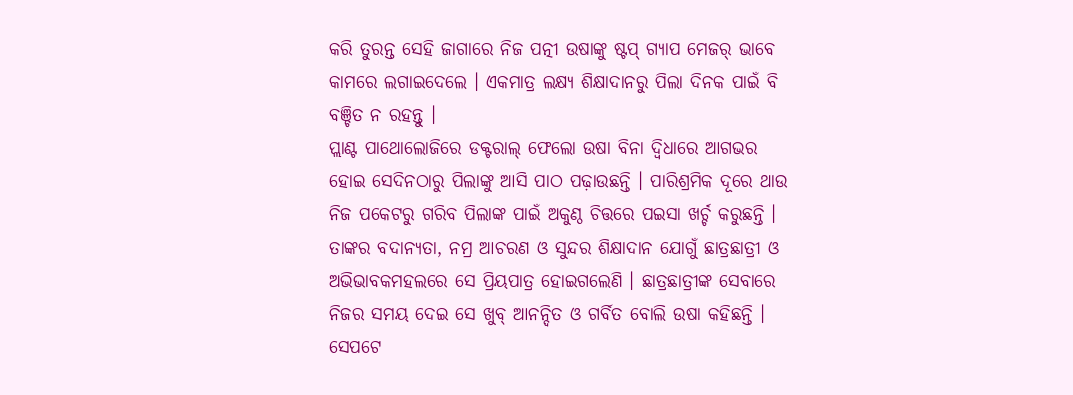କରି ତୁରନ୍ତ ସେହି ଜାଗାରେ ନିଜ ପତ୍ନୀ ଉଷାଙ୍କୁ ଷ୍ଟପ୍ ଗ୍ୟାପ ମେଜର୍ ଭାବେ କାମରେ ଲଗାଇଦେଲେ । ଏକମାତ୍ର ଲକ୍ଷ୍ୟ ଶିକ୍ଷାଦାନରୁ ପିଲା ଦିନକ ପାଇଁ ବି ବଞ୍ଚିତ ନ ରହନ୍ତୁ ।
ପ୍ଲାଣ୍ଟ ପାଥୋଲୋଜିରେ ଡକ୍ଟରାଲ୍ ଫେଲୋ ଉଷା ବିନା ଦ୍ୱିଧାରେ ଆଗଭର ହୋଇ ସେଦିନଠାରୁ ପିଲାଙ୍କୁ ଆସି ପାଠ ପଢ଼ାଉଛନ୍ତି । ପାରିଶ୍ରମିକ ଦୂରେ ଥାଉ ନିଜ ପକେଟରୁ ଗରିବ ପିଲାଙ୍କ ପାଇଁ ଅକୁଣ୍ଠ ଚିତ୍ତରେ ପଇସା ଖର୍ଚ୍ଚ କରୁଛନ୍ତି । ତାଙ୍କର ବଦାନ୍ୟତା, ନମ୍ର ଆଚରଣ ଓ ସୁନ୍ଦର ଶିକ୍ଷାଦାନ ଯୋଗୁଁ ଛାତ୍ରଛାତ୍ରୀ ଓ ଅଭିଭାବକମହଲରେ ସେ ପ୍ରିୟପାତ୍ର ହୋଇଗଲେଣି । ଛାତ୍ରଛାତ୍ରୀଙ୍କ ସେବାରେ ନିଜର ସମୟ ଦେଇ ସେ ଖୁବ୍ ଆନନ୍ଦିତ ଓ ଗର୍ବିତ ବୋଲି ଉଷା କହିଛନ୍ତି । ସେପଟେ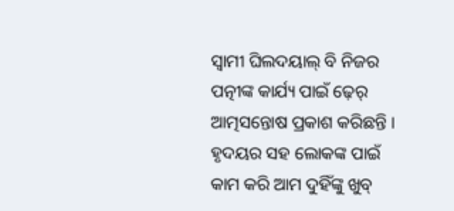ସ୍ୱାମୀ ଘିଲଦୟାଲ୍ ବି ନିଜର ପତ୍ନୀଙ୍କ କାର୍ଯ୍ୟ ପାଇଁ ଢ଼େର୍ ଆତ୍ମସନ୍ତୋଷ ପ୍ରକାଶ କରିଛନ୍ତି । ହୃଦୟର ସହ ଲୋକଙ୍କ ପାଇଁ କାମ କରି ଆମ ଦୁହିଁଙ୍କୁ ଖୁବ୍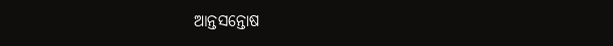ଆନ୍ତସନ୍ତୋଷ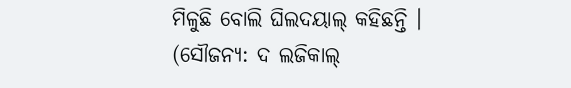ମିଳୁଛି ବୋଲି ଘିଲଦୟାଲ୍ କହିଛନ୍ତି ।
(ସୌଜନ୍ୟ: ଦ ଲଜିକାଲ୍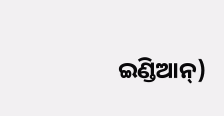ଇଣ୍ଡିଆନ୍)